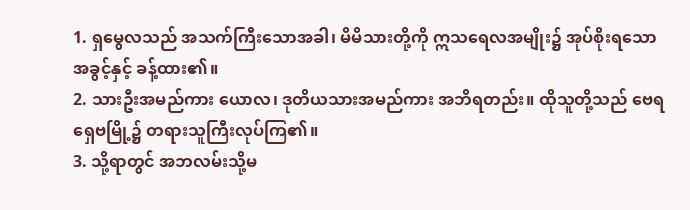1. ရှမွေလသည် အသက်ကြီးသောအခါ၊ မိမိသားတို့ကို ဣသရေလအမျိုး၌ အုပ်စိုးရသော အခွင့်နှင့် ခန့်ထား၏။
2. သားဦးအမည်ကား ယောလ၊ ဒုတိယသားအမည်ကား အဘိရတည်း။ ထိုသူတို့သည် ဗေရရှေဗမြို့၌ တရားသူကြီးလုပ်ကြ၏။
3. သို့ရာတွင် အဘလမ်းသို့မ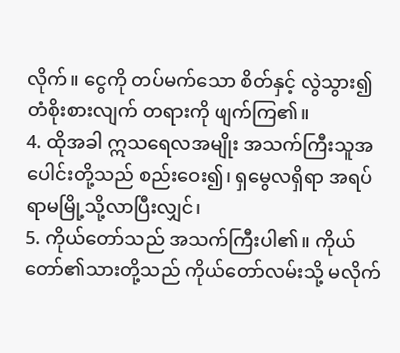လိုက်။ ငွေကို တပ်မက်သော စိတ်နှင့် လွဲသွား၍ တံစိုးစားလျက် တရားကို ဖျက်ကြ၏။
4. ထိုအခါ ဣသရေလအမျိုး အသက်ကြီးသူအပေါင်းတို့သည် စည်းဝေး၍၊ ရှမွေလရှိရာ အရပ် ရာမမြို့သို့လာပြီးလျှင်၊
5. ကိုယ်တော်သည် အသက်ကြီးပါ၏။ ကိုယ်တော်၏သားတို့သည် ကိုယ်တော်လမ်းသို့ မလိုက်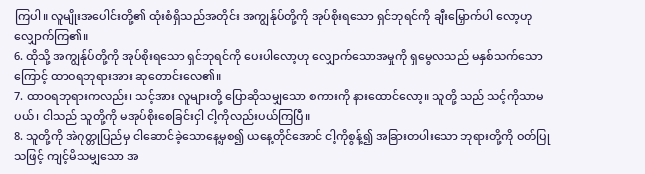ကြပါ။ လူမျိုးအပေါင်းတို့၏ ထုံးစံရှိသည်အတိုင်း အကျွန်ုပ်တို့ကို အုပ်စိုးရသော ရှင်ဘုရင်ကို ချီးမြှောက်ပါ လော့ဟု လျှောက်ကြ၏။
6. ထိုသို့ အကျွန်ုပ်တို့ကို အုပ်စိုးရသော ရှင်ဘုရင်ကို ပေးပါလော့ဟု လျှောက်သောအမှုကို ရှမွေလသည် မနှစ်သက်သောကြောင့် ထာဝရဘုရားအား ဆုတောင်းလေ၏။
7. ထာဝရဘုရားကလည်း၊ သင့်အား လူများတို့ ပြောဆိုသမျှသော စကားကို နားထောင်လော့။ သူတို့ သည် သင့်ကိုသာမပယ်၊ ငါသည် သူတို့ကို မအုပ်စိုးစေခြင်းငှါ ငါ့ကိုလည်းပယ်ကြပြီ။
8. သူတို့ကို အဲဂုတ္တုပြည်မှ ငါဆောင်ခဲ့သောနေ့မှစ၍ ယနေ့တိုင်အောင် ငါ့ကိုစွန့်၍ အခြားတပါးသော ဘုရားတို့ကို ဝတ်ပြုသဖြင့် ကျင့်မိသမျှသော အ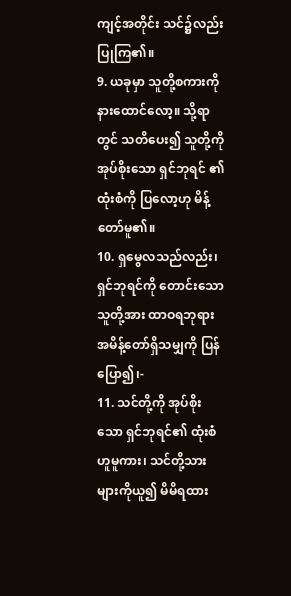ကျင့်အတိုင်း သင်၌လည်း ပြုကြ၏။
9. ယခုမှာ သူတို့စကားကို နားထောင်လော့။ သို့ရာတွင် သတိပေး၍ သူတို့ကို အုပ်စိုးသော ရှင်ဘုရင် ၏ ထုံးစံကို ပြလော့ဟု မိန့်တော်မူ၏။
10. ရှမွေလသည်လည်း၊ ရှင်ဘုရင်ကို တောင်းသောသူတို့အား ထာဝရဘုရား အမိန့်တော်ရှိသမျှကို ပြန်ပြော၍၊-
11. သင်တို့ကို အုပ်စိုးသော ရှင်ဘုရင်၏ ထုံးစံဟူမူကား၊ သင်တို့သားများကိုယူ၍ မိမိရထား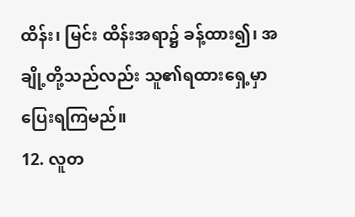ထိန်း၊ မြင်း ထိန်းအရာ၌ ခန့်ထား၍၊ အချို့တို့သည်လည်း သူ၏ရထားရှေ့မှာ ပြေးရကြမည်။
12. လူတ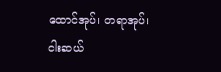ထောင်အုပ်၊ တရာအုပ်၊ ငါးဆယ်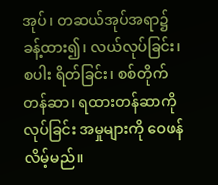အုပ်၊ တဆယ်အုပ်အရာ၌ ခန့်ထား၍၊ လယ်လုပ်ခြင်း၊ စပါး ရိတ်ခြင်း၊ စစ်တိုက်တန်ဆာ၊ ရထားတန်ဆာကိုလုပ်ခြင်း အမှုများကို ဝေဖန်လိမ့်မည်။